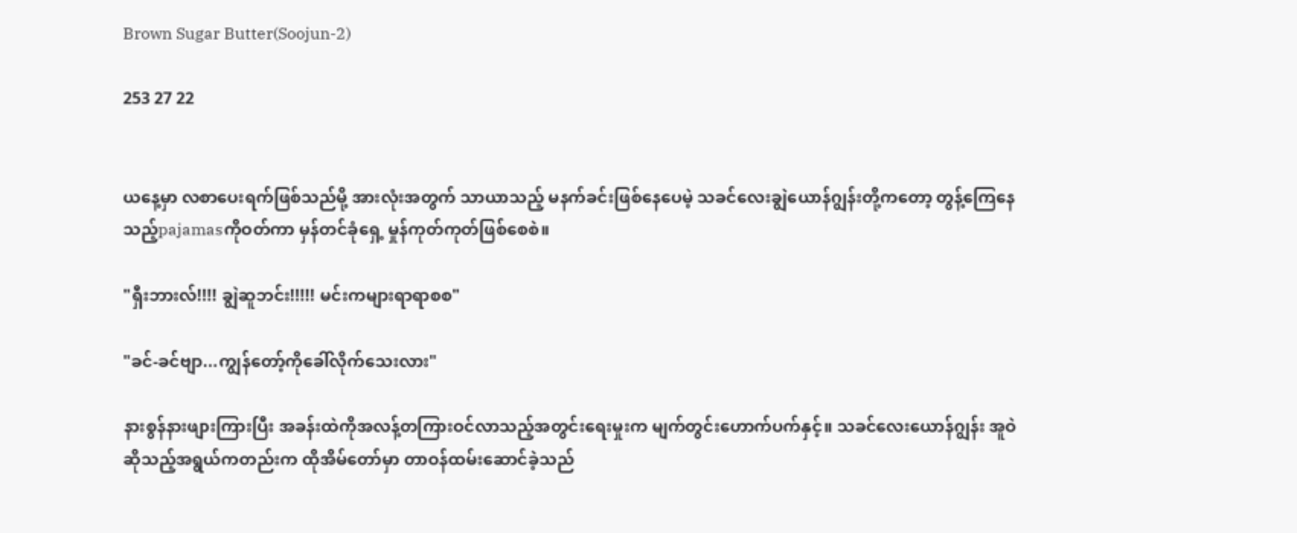Brown Sugar Butter(Soojun-2)

253 27 22


ယနေ့မှာ လစာပေးရက်ဖြစ်သည်မို့ အားလုံးအတွက် သာယာသည့် မနက်ခင်းဖြစ်နေပေမဲ့ သခင်လေးချွဲယောန်ဂျွန်းတို့ကတော့ တွန့်ကြေနေသည့်pajamasကိုဝတ်ကာ မှန်တင်ခုံရှေ့ မှုန်ကုတ်ကုတ်ဖြစ်စေစဲ။

"ရှီးဘားလ်!!!! ချွဲဆူဘင်း!!!!! မင်းကများရာရာစစ"

"ခင်-ခင်ဗျာ...ကျွန်တော့်ကိုခေါ်လိုက်သေးလား"

နားစွန်နားဖျားကြားပြီး အခန်းထဲကိုအလန့်တကြားဝင်လာသည့်အတွင်းရေးမှုးက မျက်တွင်းဟောက်ပက်နှင့်။ သခင်လေးယောန်ဂျွန်း အူဝဲဆိုသည့်အရွယ်ကတည်းက ထိုအိမ်တော်မှာ တာဝန်ထမ်းဆောင်ခဲ့သည်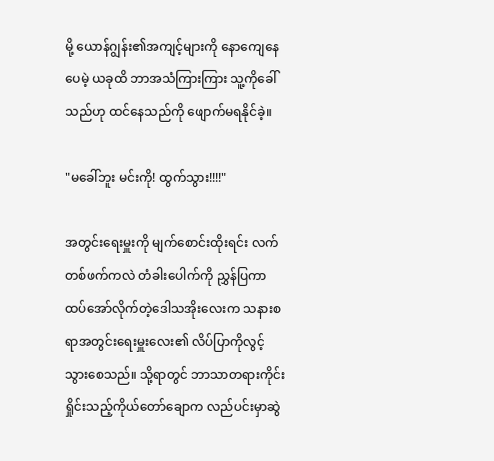မို့ ယောန်ဂျွန်း၏အကျင့်များကို နောကျေနေပေမဲ့ ယခုထိ ဘာအသံကြားကြား သူ့ကိုခေါ်သည်ဟု ထင်နေသည်ကို ဖျောက်မရနိုင်ခဲ့။

"မခေါ်ဘူး မင်းကို! ထွက်သွား!!!!"

အတွင်းရေးမှူးကို မျက်စောင်းထိုးရင်း လက်တစ်ဖက်ကလဲ တံခါးပေါက်ကို ညွှန်ပြကာ ထပ်အော်လိုက်တဲ့ဒေါသအိုးလေးက သနားစရာအတွင်းရေးမှူးလေး၏ လိပ်ပြာကိုလွင့်သွားစေသည်။ သို့ရာတွင် ဘာသာတရားကိုင်းရှိုင်းသည့်ကိုယ်တော်ချောက လည်ပင်းမှာဆွဲ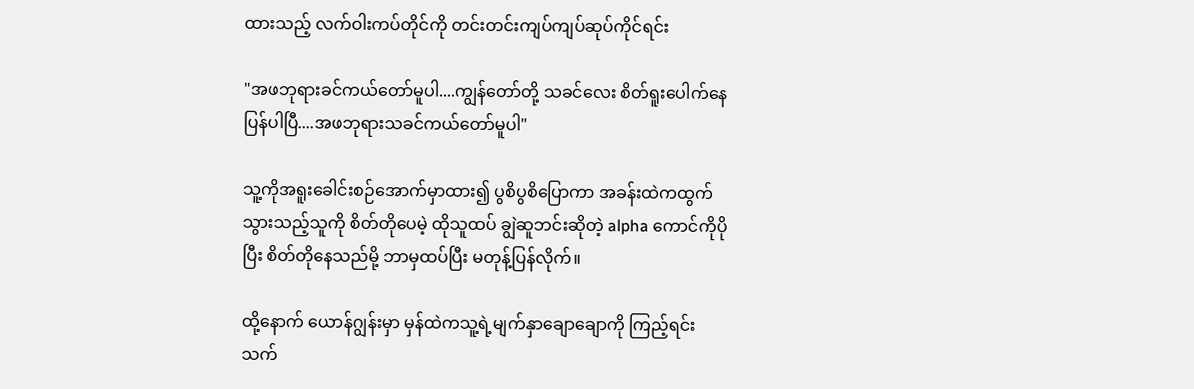ထားသည့် လက်ဝါးကပ်တိုင်ကို တင်းတင်းကျပ်ကျပ်ဆုပ်ကိုင်ရင်း

"အဖဘုရားခင်ကယ်တော်မူပါ....ကျွန်တော်တို့ သခင်လေး စိတ်ရူးပေါက်နေပြန်ပါပြီ....အဖဘုရားသခင်ကယ်တော်မူပါ"

သူ့ကိုအရူးခေါင်းစဉ်အောက်မှာထား၍ ပွစိပွစိပြောကာ အခန်းထဲကထွက်သွားသည့်သူကို စိတ်တိုပေမဲ့ ထိုသူထပ် ချွဲဆူဘင်းဆိုတဲ့ alpha ကောင်ကိုပိုပြီး စိတ်တိုနေသည်မို့ ဘာမှထပ်ပြီး မတုန့်ပြန်လိုက်။

ထို့နောက် ယောန်ဂျွန်းမှာ မှန်ထဲကသူ့ရဲ့မျက်နှာချောချောကို ကြည့်ရင်း သက်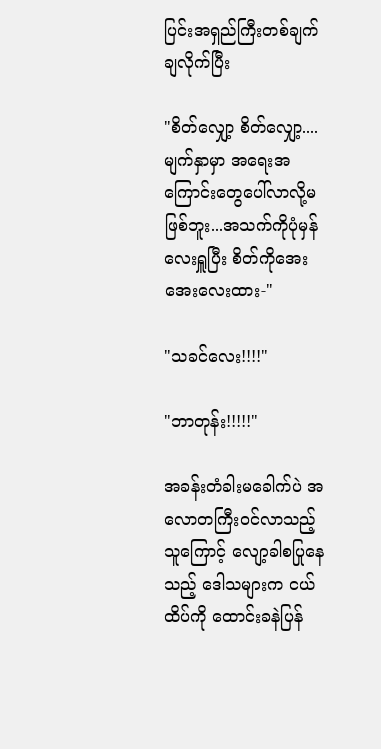ပြင်းအရှည်ကြီးတစ်ချက်ချလိုက်ပြီး

"စိတ်လျှော့ စိတ်လျှော့....မျက်နှာမှာ အရေးအကြောင်းတွေပေါ်လာလို့မဖြစ်ဘူး...အသက်ကိုပုံမှန်လေးရှူပြီး စိတ်ကိုအေးအေးလေးထား-"

"သခင်လေး!!!!"

"ဘာတုန်း!!!!!"

အခန်းတံခါးမခေါက်ပဲ အလောတကြီးဝင်လာသည့်သူကြောင့် လျော့ခါစပြုနေသည့် ဒေါသများက ငယ်ထိပ်ကို ထောင်းခနဲပြန်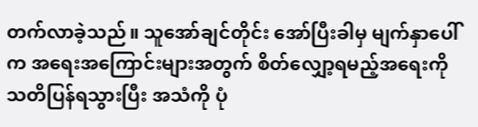တက်လာခဲ့သည်။ သူအော်ချင်တိုင်း အော်ပြီးခါမှ မျက်နှာပေါ်က အရေးအကြောင်းများအတွက် စိတ်လျှော့ရမည့်အရေးကို သတိပြန်ရသွားပြီး အသံကို ပုံ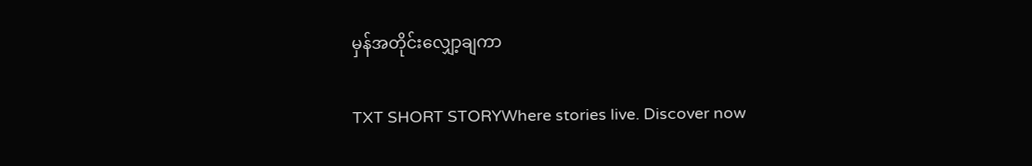မှန်အတိုင်းလျှော့ချကာ

TXT SHORT STORYWhere stories live. Discover now